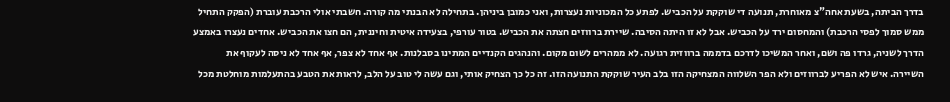בדרך הביתה, בשעת אחה"צ מאוחרת, תנועה די שוקקת על הכביש. לפתע כל המכוניות נעצרות, ואני כמובן ביניהן. בתחילה לא הבנתי מה קורה. חשבתי אולי הרכבת עוברת (הפקק התחיל ממש סמוך לפסי הרכבת) והמחסום ירד על הכביש. אבל לא זו היתה הסיבה. שיירת ברווזים חצתה את הכביש. בטור עורפי, בצעידה איטית וחיננית, הם חצו את הכביש. אחדים נעצרו באמצע הדרך לשניה, גרדו פה ושם, ואחר המשיכו לדרכם בדממה ברווזית רגועה. לא ממהרים לשום מקום. והנהגים הקנדיים המתינו בסבלנות. אף אחד לא צפר, אף אחד לא ניסה לעקוף את השיירה. איש לא הפריע לברווזים ולא הפר השלווה המצחיקה הזו בלב העיר שוקקת התנועה הזו. זה כל כך הצחיק אותי, וגם עשה לי טוב על הלב, לראות את הטבע בהתעלמות מוחלטת מכל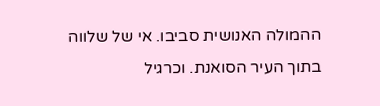ההמולה האנושית סביבו. אי של שלווה בתוך העיר הסואנת. וכרגיל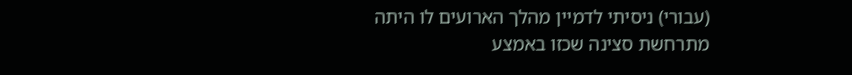(עבורי) ניסיתי לדמיין מהלך הארועים לו היתה מתרחשת סצינה שכזו באמצע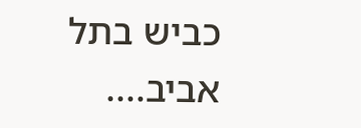כביש בתל אביב....